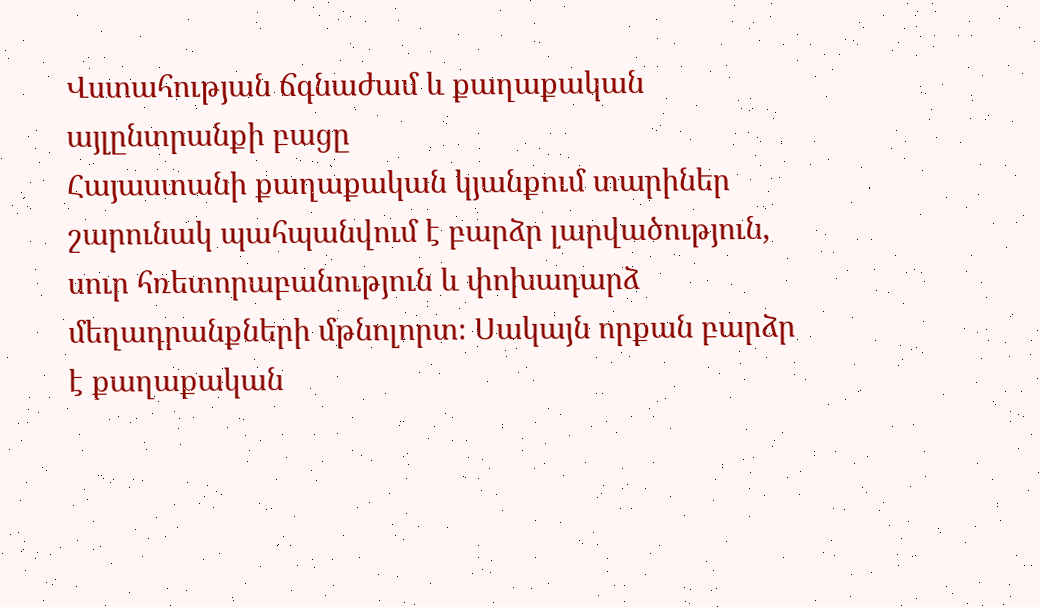Վստահության ճգնաժամ և քաղաքական այլընտրանքի բացը
Հայաստանի քաղաքական կյանքում տարիներ շարունակ պահպանվում է բարձր լարվածություն, սուր հռետորաբանություն և փոխադարձ մեղադրանքների մթնոլորտ։ Սակայն որքան բարձր է քաղաքական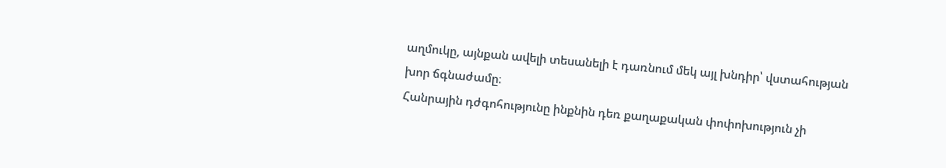աղմուկը, այնքան ավելի տեսանելի է դառնում մեկ այլ խնդիր՝ վստահության խոր ճգնաժամը։
Հանրային դժգոհությունը ինքնին դեռ քաղաքական փոփոխություն չի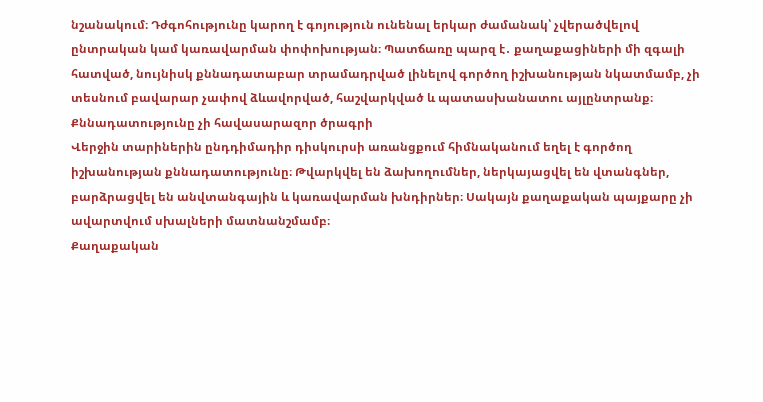նշանակում։ Դժգոհությունը կարող է գոյություն ունենալ երկար ժամանակ՝ չվերածվելով ընտրական կամ կառավարման փոփոխության։ Պատճառը պարզ է․ քաղաքացիների մի զգալի հատված, նույնիսկ քննադատաբար տրամադրված լինելով գործող իշխանության նկատմամբ, չի տեսնում բավարար չափով ձևավորված, հաշվարկված և պատասխանատու այլընտրանք։
Քննադատությունը չի հավասարազոր ծրագրի
Վերջին տարիներին ընդդիմադիր դիսկուրսի առանցքում հիմնականում եղել է գործող իշխանության քննադատությունը։ Թվարկվել են ձախողումներ, ներկայացվել են վտանգներ, բարձրացվել են անվտանգային և կառավարման խնդիրներ։ Սակայն քաղաքական պայքարը չի ավարտվում սխալների մատնանշմամբ։
Քաղաքական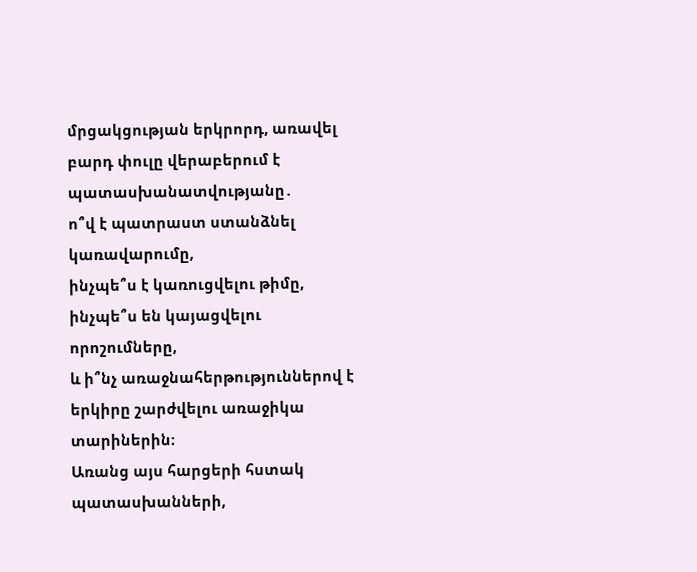մրցակցության երկրորդ, առավել բարդ փուլը վերաբերում է պատասխանատվությանը․
ո՞վ է պատրաստ ստանձնել կառավարումը,
ինչպե՞ս է կառուցվելու թիմը,
ինչպե՞ս են կայացվելու որոշումները,
և ի՞նչ առաջնահերթություններով է երկիրը շարժվելու առաջիկա տարիներին։
Առանց այս հարցերի հստակ պատասխանների,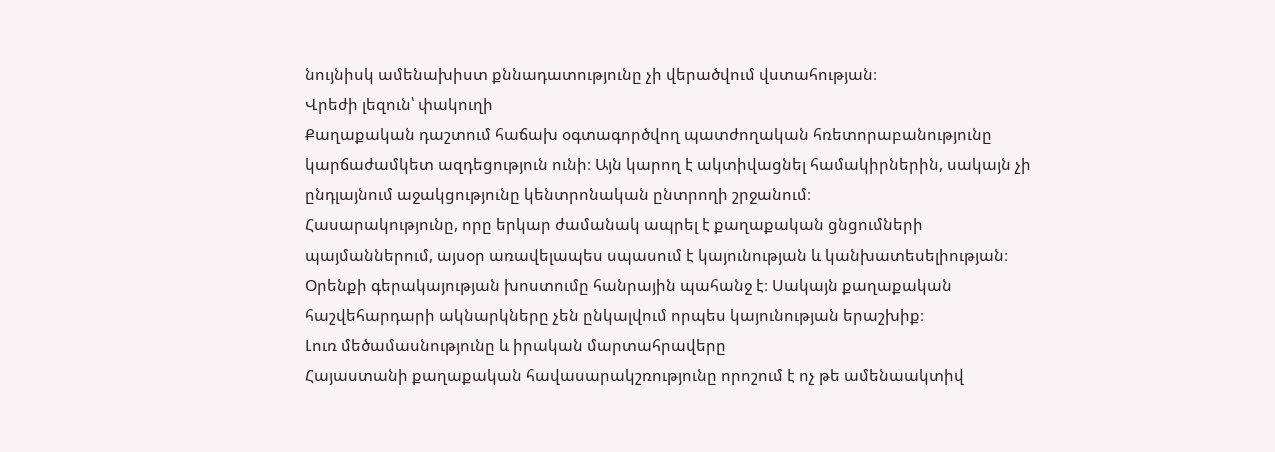նույնիսկ ամենախիստ քննադատությունը չի վերածվում վստահության։
Վրեժի լեզուն՝ փակուղի
Քաղաքական դաշտում հաճախ օգտագործվող պատժողական հռետորաբանությունը կարճաժամկետ ազդեցություն ունի։ Այն կարող է ակտիվացնել համակիրներին, սակայն չի ընդլայնում աջակցությունը կենտրոնական ընտրողի շրջանում։
Հասարակությունը, որը երկար ժամանակ ապրել է քաղաքական ցնցումների պայմաններում, այսօր առավելապես սպասում է կայունության և կանխատեսելիության։ Օրենքի գերակայության խոստումը հանրային պահանջ է։ Սակայն քաղաքական հաշվեհարդարի ակնարկները չեն ընկալվում որպես կայունության երաշխիք։
Լուռ մեծամասնությունը և իրական մարտահրավերը
Հայաստանի քաղաքական հավասարակշռությունը որոշում է ոչ թե ամենաակտիվ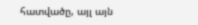հատվածը, այլ այն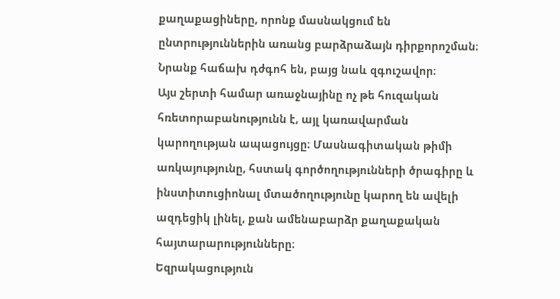քաղաքացիները, որոնք մասնակցում են ընտրություններին առանց բարձրաձայն դիրքորոշման։ Նրանք հաճախ դժգոհ են, բայց նաև զգուշավոր։
Այս շերտի համար առաջնայինը ոչ թե հուզական հռետորաբանությունն է, այլ կառավարման կարողության ապացույցը։ Մասնագիտական թիմի առկայությունը, հստակ գործողությունների ծրագիրը և ինստիտուցիոնալ մտածողությունը կարող են ավելի ազդեցիկ լինել, քան ամենաբարձր քաղաքական հայտարարությունները։
Եզրակացություն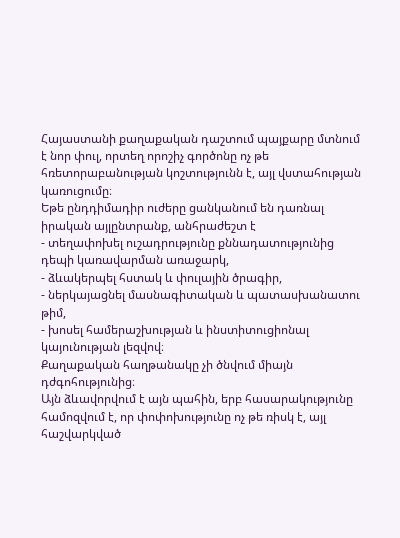Հայաստանի քաղաքական դաշտում պայքարը մտնում է նոր փուլ, որտեղ որոշիչ գործոնը ոչ թե հռետորաբանության կոշտությունն է, այլ վստահության կառուցումը։
Եթե ընդդիմադիր ուժերը ցանկանում են դառնալ իրական այլընտրանք, անհրաժեշտ է
- տեղափոխել ուշադրությունը քննադատությունից դեպի կառավարման առաջարկ,
- ձևակերպել հստակ և փուլային ծրագիր,
- ներկայացնել մասնագիտական և պատասխանատու թիմ,
- խոսել համերաշխության և ինստիտուցիոնալ կայունության լեզվով։
Քաղաքական հաղթանակը չի ծնվում միայն դժգոհությունից։
Այն ձևավորվում է այն պահին, երբ հասարակությունը համոզվում է, որ փոփոխությունը ոչ թե ռիսկ է, այլ հաշվարկված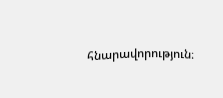հնարավորություն։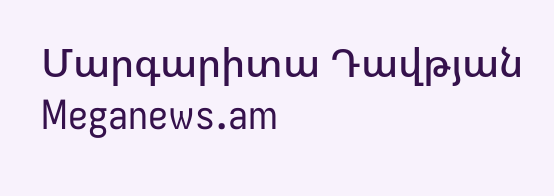Մարգարիտա Դավթյան
Meganews.am